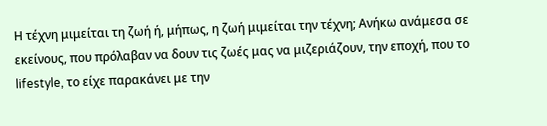Η τέχνη μιμείται τη ζωή ή, μήπως, η ζωή μιμείται την τέχνη; Ανήκω ανάμεσα σε εκείνους, που πρόλαβαν να δουν τις ζωές μας να μιζεριάζουν, την εποχή, που το lifestyle, το είχε παρακάνει με την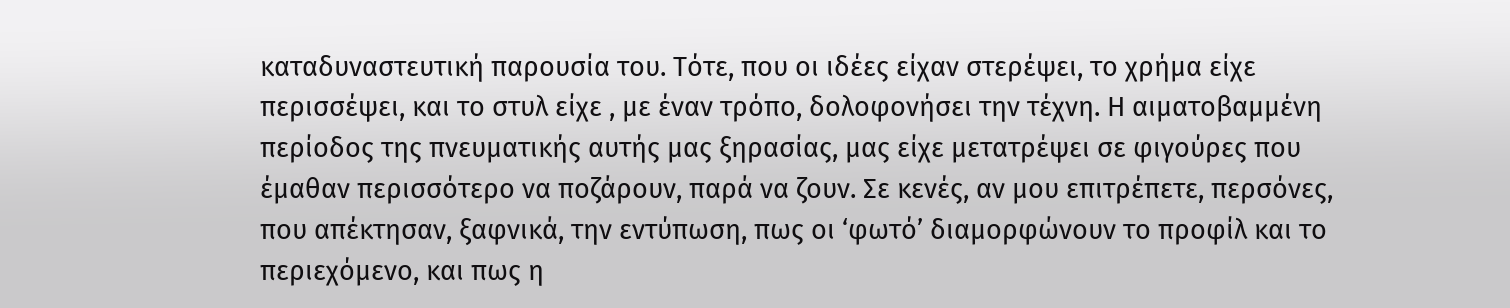καταδυναστευτική παρουσία του. Τότε, που οι ιδέες είχαν στερέψει, το χρήμα είχε περισσέψει, και το στυλ είχε , με έναν τρόπο, δολοφονήσει την τέχνη. Η αιματοβαμμένη περίοδος της πνευματικής αυτής μας ξηρασίας, μας είχε μετατρέψει σε φιγούρες που έμαθαν περισσότερο να ποζάρουν, παρά να ζουν. Σε κενές, αν μου επιτρέπετε, περσόνες, που απέκτησαν, ξαφνικά, την εντύπωση, πως οι ‘φωτό’ διαμορφώνουν το προφίλ και το περιεχόμενο, και πως η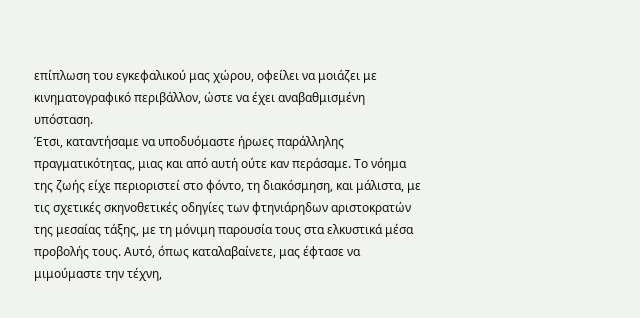επίπλωση του εγκεφαλικού μας χώρου, οφείλει να μοιάζει με κινηματογραφικό περιβάλλον, ώστε να έχει αναβαθμισμένη υπόσταση.
Έτσι, καταντήσαμε να υποδυόμαστε ήρωες παράλληλης πραγματικότητας, μιας και από αυτή ούτε καν περάσαμε. Το νόημα της ζωής είχε περιοριστεί στο φόντο, τη διακόσμηση, και μάλιστα, με τις σχετικές σκηνοθετικές οδηγίες των φτηνιάρηδων αριστοκρατών της μεσαίας τάξης, με τη μόνιμη παρουσία τους στα ελκυστικά μέσα προβολής τους. Αυτό, όπως καταλαβαίνετε, μας έφτασε να μιμούμαστε την τέχνη,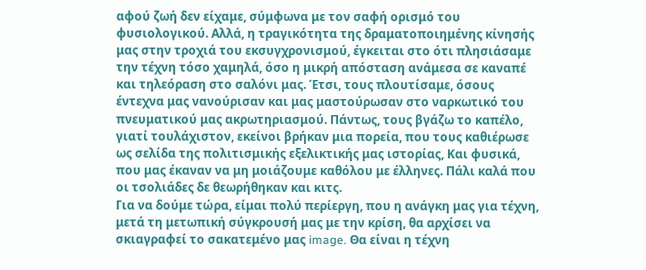αφού ζωή δεν είχαμε, σύμφωνα με τον σαφή ορισμό του φυσιολογικού. Αλλά, η τραγικότητα της δραματοποιημένης κίνησής μας στην τροχιά του εκσυγχρονισμού, έγκειται στο ότι πλησιάσαμε την τέχνη τόσο χαμηλά, όσο η μικρή απόσταση ανάμεσα σε καναπέ και τηλεόραση στο σαλόνι μας. Έτσι, τους πλουτίσαμε, όσους έντεχνα μας νανούρισαν και μας μαστούρωσαν στο ναρκωτικό του πνευματικού μας ακρωτηριασμού. Πάντως, τους βγάζω το καπέλο, γιατί τουλάχιστον, εκείνοι βρήκαν μια πορεία, που τους καθιέρωσε ως σελίδα της πολιτισμικής εξελικτικής μας ιστορίας, Και φυσικά, που μας έκαναν να μη μοιάζουμε καθόλου με έλληνες. Πάλι καλά που οι τσολιάδες δε θεωρήθηκαν και κιτς.
Για να δούμε τώρα, είμαι πολύ περίεργη, που η ανάγκη μας για τέχνη, μετά τη μετωπική σύγκρουσή μας με την κρίση, θα αρχίσει να σκιαγραφεί το σακατεμένο μας image. Θα είναι η τέχνη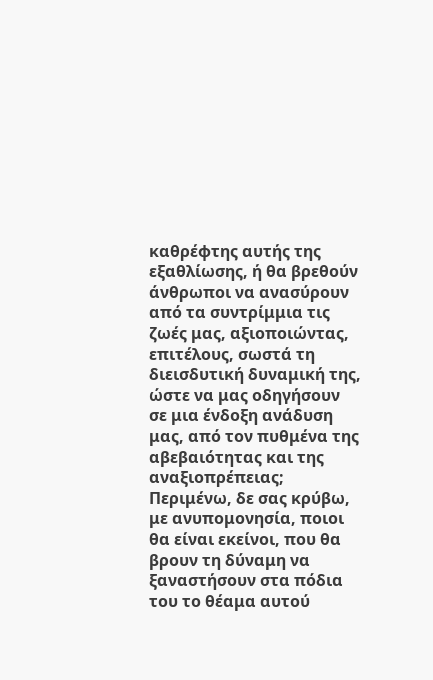καθρέφτης αυτής της εξαθλίωσης, ή θα βρεθούν άνθρωποι να ανασύρουν από τα συντρίμμια τις ζωές μας, αξιοποιώντας, επιτέλους, σωστά τη διεισδυτική δυναμική της, ώστε να μας οδηγήσουν σε μια ένδοξη ανάδυση μας, από τον πυθμένα της αβεβαιότητας και της αναξιοπρέπειας; Περιμένω, δε σας κρύβω, με ανυπομονησία, ποιοι θα είναι εκείνοι, που θα βρουν τη δύναμη να ξαναστήσουν στα πόδια του το θέαμα αυτού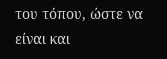του τόπου, ώστε να είναι και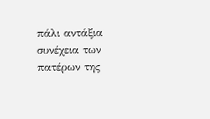πάλι αντάξια συνέχεια των πατέρων της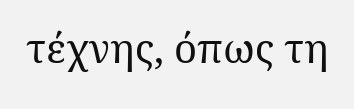τέχνης, όπως τη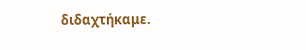διδαχτήκαμε.